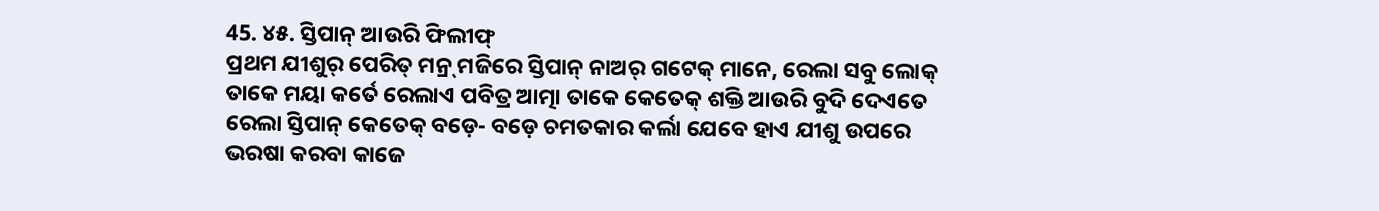45. ୪୫. ସ୍ତିପାନ୍ ଆଉରି ଫିଲୀଫ୍
ପ୍ରଥମ ଯୀଶୁର୍ ପେରିତ୍ ମନ୍ର୍ ମଜିରେ ସ୍ତିପାନ୍ ନାଅର୍ ଗଟେକ୍ ମାନେ, ରେଲା ସବୁ ଲୋକ୍ ତାକେ ମୟା କର୍ତେ ରେଲାଏ ପବିତ୍ର ଆତ୍ମା ତାକେ କେତେକ୍ ଶକ୍ତି ଆଉରି ବୁଦି ଦେଏତେ ରେଲା ସ୍ତିପାନ୍ କେତେକ୍ ବଡ଼େ- ବଡ଼େ ଚମତକାର କର୍ଲା ଯେବେ ହାଏ ଯୀଶୁ ଉପରେ ଭରଷା କରବା କାଜେ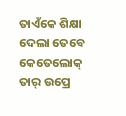ତାଏଁକେ ଶିକ୍ଷା ଦେଲା ତେବେ କେତେଲୋକ୍ ତାର୍ ଉପ୍ରେ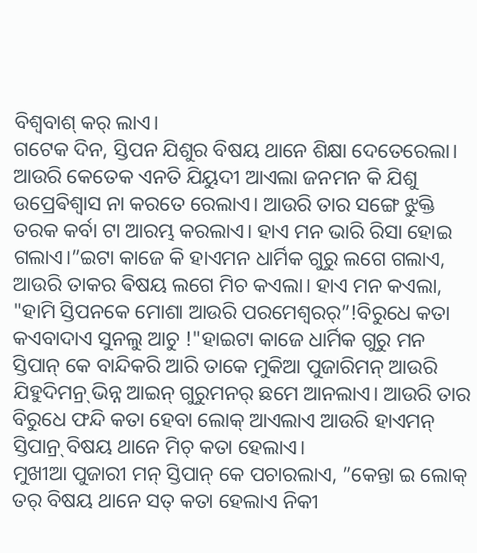ବିଶ୍ବବାଶ୍ କର୍ ଲାଏ।
ଗଟେକ ଦିନ, ସ୍ତିପନ ଯିଶୁର ବିଷୟ ଥାନେ ଶିକ୍ଷା ଦେତେରେଲା। ଆଉରି କେତେକ ଏନତି ଯିୟୁଦୀ ଆଏଲା ଜନମନ କି ଯିଶୁ ଉପ୍ରେଵିଶ୍ଵାସ ନା କରତେ ରେଲାଏ। ଆଉରି ତାର ସଙ୍ଗେ ଝୁକ୍ତି ତରକ କର୍ବା ଟା ଆରମ୍ଭ କରଲାଏ। ହାଏ ମନ ଭାରି ରିସା ହୋଇ ଗଲାଏ।”ଇଟା କାଜେ କି ହାଏମନ ଧାର୍ମିକ ଗୁରୁ ଲଗେ ଗଲାଏ, ଆଉରି ତାକର ଵିଷୟ ଲଗେ ମିଚ କଏଲା। ହାଏ ମନ କଏଲା, "ହାମି ସ୍ତିପନକେ ମୋଶା ଆଉରି ପରମେଶ୍ବରର୍”!ବିରୁଧେ କତା କଏବାଦାଏ ସୁନଲୁ ଆଚୁ !"ହାଇଟା କାଜେ ଧାର୍ମିକ ଗୁରୁ ମନ ସ୍ତିପାନ୍ କେ ବାନ୍ଦିକରି ଆରି ତାକେ ମୁକିଆ ପୁଜାରିମନ୍ ଆଉରି ଯିହୁଦିମନ୍ର୍ ଭିନ୍ନ ଆଇନ୍ ଗୁରୁମନର୍ ଛମେ ଆନଲାଏ। ଆଉରି ତାର ବିରୁଧେ ଫନ୍ଦି କତା ହେବା ଲୋକ୍ ଆଏଲାଏ ଆଉରି ହାଏମନ୍ ସ୍ତିପାନ୍ର୍ ବିଷୟ ଥାନେ ମିଚ୍ କତା ହେଲାଏ।
ମୁଖୀଆ ପୁଜାରୀ ମନ୍ ସ୍ତିପାନ୍ କେ ପଚାରଲାଏ, ”କେନ୍ତା ଇ ଲୋକ୍ ତର୍ ବିଷୟ ଥାନେ ସତ୍ କତା ହେଲାଏ ନିକୀ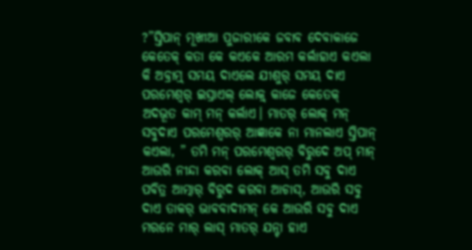?”ସ୍ତିପାନ୍ ମୂଖୀଆ ପୁଜାରୀକେ ଜବାବ ଦେବାକାଜେ କେତେକ୍ କତା କେ କଏକେ ଆରମ କର୍ଲାହାଏ କଏଲା କି ଅବ୍ରାମ୍ର୍ ସମୟ ଦାଏଲେ ଯୀଶୁର୍ ସମୟ ଦାଏ ପରମେଶ୍ବର୍ ଇସ୍ରାଏଲ୍ ଲୋକ୍ର୍ କାଜେ କେତେକ୍ ଅଦଭୂତ କାମ୍ ମନ୍ କର୍ଲାଏ। ମାତର୍ ଲୋକ୍ ମନ୍ ସବୁଦାଏ ପରମେଶ୍ବରର୍ ଆଜ୍ଞାକେ ନା ମାନଲାଏ ସ୍ତିପାନ୍ କଏଲା, ” ତମି ମନ୍ ପରମେଶ୍ବରର୍ ବିରୁଦେ ଅପ୍ ମାନ୍ ଆଉରି ନୀନ୍ଦା କରବା ଲୋକ୍ ଆସ୍ ତମି ସବୁ ଦାଏ ପବିତ୍ର ଆତ୍ମାର୍ ବିରୁଦ କରବା ଆଚାସ୍, ଆଉରି ସବୁ ଦାଏ ତାକର୍ ଭାବବାଦୀମନ୍ କେ ଆଉରି ସବୁ ଦାଏ ମରନେ ମାର୍ ଲାସ୍ ମାତର୍ ଯନ୍ଟା ହାଏ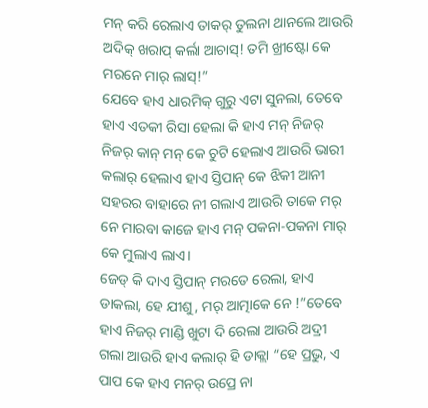ମନ୍ କରି ରେଲାଏ ତାକର୍ ତୁଲନା ଥାନଲେ ଆଉରି ଅଦିକ୍ ଖରାପ୍ କର୍ଲା ଆଚାସ୍! ତମି ଖ୍ରୀଷ୍ଟୋ କେ ମରନେ ମାର୍ ଲାସ୍!”
ଯେବେ ହାଏ ଧାରମିକ୍ ଗୁରୁ ଏଟା ସୁନଲା, ତେବେ ହାଏ ଏତକୀ ରିସା ହେଲା କି ହାଏ ମନ୍ ନିଜର୍ ନିଜର୍ କାନ୍ ମନ୍ କେ ଚୁଟି ହେଲାଏ ଆଉରି ଭାରୀ କଲାର୍ ହେଲାଏ ହାଏ ସ୍ତିପାନ୍ କେ ଝିକୀ ଆନୀ ସହରର ବାହାରେ ନୀ ଗଲାଏ ଆଉରି ତାକେ ମର୍ ନେ ମାରବା କାଜେ ହାଏ ମନ୍ ପକନା-ପକନା ମାର୍ କେ ମୁଲାଏ ଲାଏ।
ଜେଡ୍ କି ଦାଏ ସ୍ତିପାନ୍ ମରତେ ରେଲା, ହାଏ ଡାକଲା, ହେ ଯୀଶୁ, ମର୍ ଆତ୍ମାକେ ନେ !”ତେବେ ହାଏ ନିଜର୍ ମାଣ୍ଡି ଖୁଟା ଦି ରେଲା ଆଉରି ଅଦ୍ରୀ ଗଲା ଆଉରି ହାଏ କଲାର୍ ହି ଡାକ୍ଲା “ହେ ପ୍ରଭୁ, ଏ ପାପ କେ ହାଏ ମନର୍ ଉପ୍ରେ ନା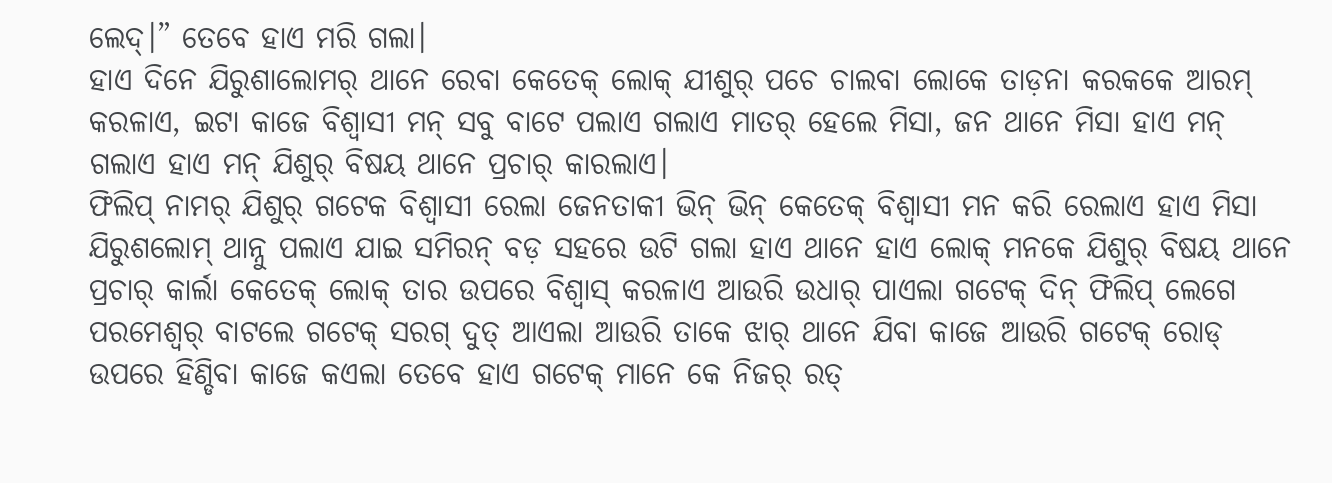ଲେଦ୍।” ତେବେ ହାଏ ମରି ଗଲା।
ହାଏ ଦିନେ ଯିରୁଶାଲୋମର୍ ଥାନେ ରେବା କେତେକ୍ ଲୋକ୍ ଯୀଶୁର୍ ପଚେ ଚାଲବା ଲୋକେ ତାଡ଼ନା କରକକେ ଆରମ୍ କରଳାଏ, ଇଟା କାଜେ ବିଶ୍ବାସୀ ମନ୍ ସବୁ ବାଟେ ପଲାଏ ଗଲାଏ ମାତର୍ ହେଲେ ମିସା, ଜନ ଥାନେ ମିସା ହାଏ ମନ୍ ଗଲାଏ ହାଏ ମନ୍ ଯିଶୁର୍ ବିଷୟ ଥାନେ ପ୍ରଚାର୍ କାରଲାଏ।
ଫିଲିପ୍ ନାମର୍ ଯିଶୁର୍ ଗଟେକ ବିଶ୍ବାସୀ ରେଲା ଜେନତାକୀ ଭିନ୍ ଭିନ୍ କେତେକ୍ ବିଶ୍ବାସୀ ମନ କରି ରେଲାଏ ହାଏ ମିସା ଯିରୁଶଲୋମ୍ ଥାନ୍ନୁ ପଲାଏ ଯାଇ ସମିରନ୍ ବଡ଼ ସହରେ ଉଟି ଗଲା ହାଏ ଥାନେ ହାଏ ଲୋକ୍ ମନକେ ଯିଶୁର୍ ବିଷୟ ଥାନେ ପ୍ରଚାର୍ କାର୍ଲା କେତେକ୍ ଲୋକ୍ ତାର ଉପରେ ବିଶ୍ବାସ୍ କରଳାଏ ଆଉରି ଉଧାର୍ ପାଏଲା ଗଟେକ୍ ଦିନ୍ ଫିଲିପ୍ ଲେଗେ ପରମେଶ୍ବର୍ ବାଟଲେ ଗଟେକ୍ ସରଗ୍ ଦୁତ୍ ଆଏଲା ଆଉରି ତାକେ ଝାର୍ ଥାନେ ଯିବା କାଜେ ଆଉରି ଗଟେକ୍ ରୋଡ୍ ଉପରେ ହିଣ୍ଡିବା କାଜେ କଏଲା ତେବେ ହାଏ ଗଟେକ୍ ମାନେ କେ ନିଜର୍ ରତ୍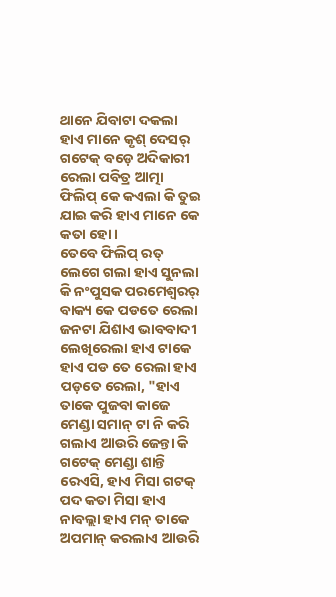ଥାନେ ଯିବାଟା ଦକଲା ହାଏ ମାନେ କୃଶ୍ ଦେସର୍ ଗଟେକ୍ ବଡ଼େ ଅଦିକାରୀ ରେଲା ପବିତ୍ର ଆତ୍ମା ଫିଲିପ୍ କେ କଏଲା କି ତୁଇ ଯାଇ କରି ହାଏ ମାନେ କେ କତା ହୋ।
ତେବେ ଫିଲିପ୍ ରତ୍ ଲେଗେ ଗଲା ହାଏ ସୁନଲା କି ନଂପୁସକ ପରମେଶ୍ବରର୍ ବାକ୍ୟ କେ ପଡତେ ରେଲା ଜନଟା ଯିଶାଏ ଭାବବାଦୀ ଲେଖିରେଲା ହାଏ ଟାକେ ହାଏ ପଡ ତେ ରେଲା ହାଏ ପଡ଼ତେ ରେଲା, "ହାଏ ତାକେ ପୁଜବା କାଜେ ମେଣ୍ଡା ସମାନ୍ ଟା ନି କରି ଗଲାଏ ଆଉରି ଜେନ୍ତା କି ଗଟେକ୍ ମେଣ୍ଡା ଶାନ୍ତି ରେଏସି, ହାଏ ମିସା ଗଟକ୍ ପଦ କତା ମିସା ହାଏ ନାବଲ୍ଲା ହାଏ ମନ୍ ତାକେ ଅପମାନ୍ କରଲାଏ ଆଉରି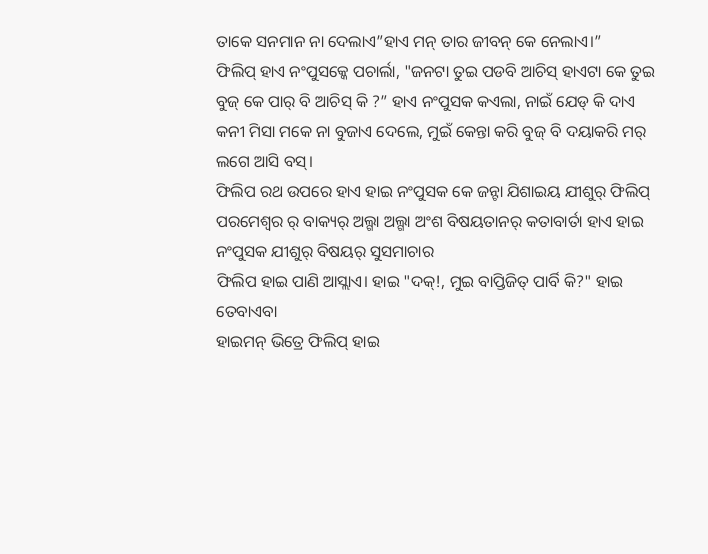ତାକେ ସନମାନ ନା ଦେଲାଏ”ହାଏ ମନ୍ ତାର ଜୀବନ୍ କେ ନେଲାଏ।”
ଫିଲିପ୍ ହାଏ ନଂପୁସକ୍କେ ପଚାର୍ଲା, "ଜନଟା ତୁଇ ପଡବି ଆଚିସ୍ ହାଏଟା କେ ତୁଇ ବୁଜ୍ କେ ପାର୍ ବି ଆଚିସ୍ କି ?” ହାଏ ନଂପୁସକ କଏଲା, ନାଇଁ ଯେଡ୍ କି ଦାଏ କନୀ ମିସା ମକେ ନା ବୁଜାଏ ଦେଲେ, ମୁଇଁ କେନ୍ତା କରି ବୁଜ୍ ବି ଦୟାକରି ମର୍ ଲଗେ ଆସି ବସ୍।
ଫିଲିପ ରଥ ଉପରେ ହାଏ ହାଇ ନଂପୁସକ କେ ଜନ୍ଟା ଯିଶାଇୟ ଯୀଶୁର୍ ଫିଲିପ୍ ପରମେଶ୍ବର ର୍ ବାକ୍ୟର୍ ଅଲ୍ଗା ଅଲ୍ଗା ଅଂଶ ବିଷୟତାନର୍ କତାବାର୍ତା ହାଏ ହାଇ ନଂପୁସକ ଯୀଶୁର୍ ବିଷୟର୍ ସୁସମାଚାର
ଫିଲିପ ହାଇ ପାଣି ଆସ୍ଲାଏ। ହାଇ "ଦକ୍!, ମୁଇ ବାପ୍ତିଜିତ୍ ପାର୍ବି କି?" ହାଇ ତେବାଏବା
ହାଇମନ୍ ଭିତ୍ରେ ଫିଲିପ୍ ହାଇ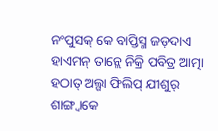ନଂପୁସକ୍ କେ ବାପ୍ତିସ୍ମ ଜଡ଼ଦାଏ ହାଏମନ୍ ତାନ୍ଲେ ନିକ୍ରି ପବିତ୍ର ଆତ୍ମା ହଠାତ୍ ଅଲ୍ଗା ଫିଲିପ୍ ଯୀଶୁର୍ ଶାଙ୍ଗ୍ବାକେ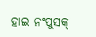ହାଇ ନଂପୁସକ୍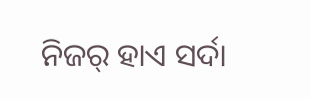ନିଜର୍ ହାଏ ସର୍ଦା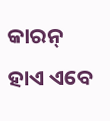କାରନ୍ ହାଏ ଏବେ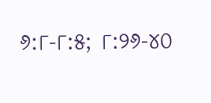୬:୮-୮:୫; ୮:୨୬-୪୦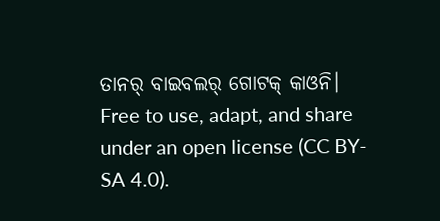ତାନର୍ ବାଇବଲର୍ ଗୋଟକ୍ କାଓନି।
Free to use, adapt, and share under an open license (CC BY-SA 4.0).